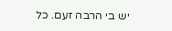יש בי הרבה זעם. כל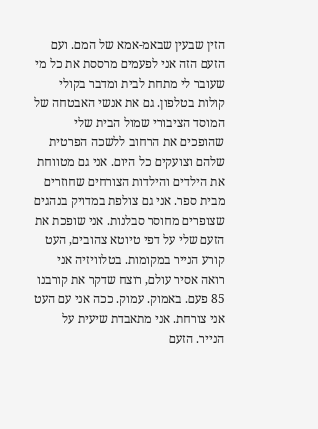הזין שבעין שבאמ-אמא של המם. ועם הזעם הזה אני לפעמים מרססת את כל מי שעובר לי מתחת לבית ומדבר בקולי קולות בטלפון. גם את אנשי האבטחה של המוסד הציבורי שמול הבית שלי שהופכים את הרחוב ללשכה הפרטית שלהם וצועקים כל היום. אני גם מטווחת את הילדים והילדות הצורחים שחוזרים מבית ספר. אני גם צולפת במדויק בנהגים שצופרים מחוסר סבלנות. אני שופכת את הזעם שלי על דפי טיוטא צהובים, העט קורע הנייר במקומות. בטלוויזיה אני רואה אסיר עולם, רוצח שדקר את קורבנו 85 פעם. באמוק. עמוק. ככה אני עם העט אני צורחת. אני מתאבדת שיעית על הנייר. הזעם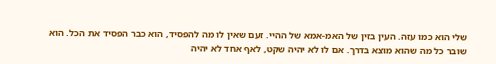שלי הוא כמו עזה. העין בזין של האמ-אמא של ההיי. זעם שאין לו מה להפסיד, הוא כבר הפסיד את הכל. הוא שובר כל מה שהוא מוצא בדרך. אם לו לא יהיה שקט, לאף אחד לא יהיה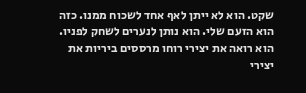שקט. הוא לא ייתן לאף אחד לשכוח ממנו. כזה הוא הזעם שלי. הוא נותן לנערים לשחק לפניו. הוא רואה את יצירי רוחו מרססים ביריות את יצירי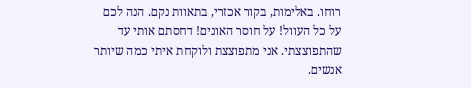רוחו. באלימות, בקור אכזרי, בתאוות נקם. הנה לכם על כל העוול! על חוסר האונים! דחסתם אותי עד שהתפוצצתי. אני מתפוצצת ולוקחת איתי כמה שיותר אנשים.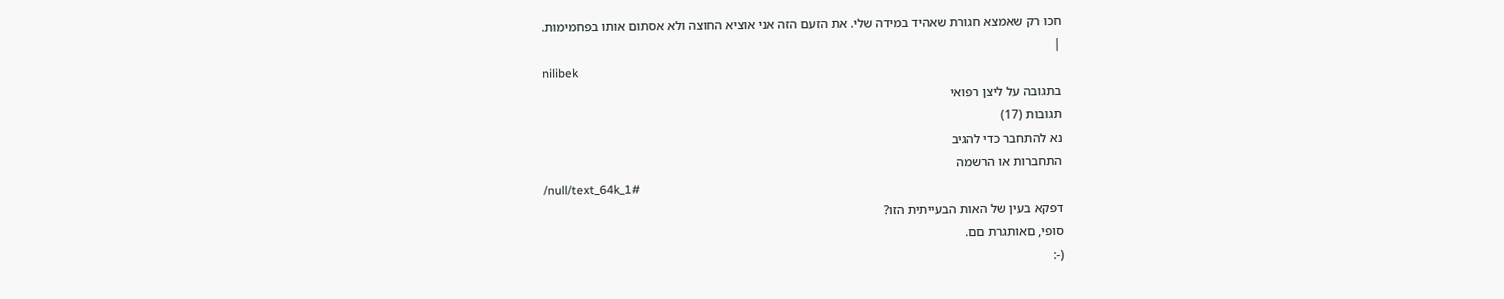חכו רק שאמצא חגורת שאהיד במידה שלי. את הזעם הזה אני אוציא החוצה ולא אסתום אותו בפחמימות.
|
nilibek
בתגובה על ליצן רפואי
תגובות (17)
נא להתחבר כדי להגיב
התחברות או הרשמה
/null/text_64k_1#
דפקא בעין של האות הבעייתית הזו?
סופי, םאותגרת םם.
(-: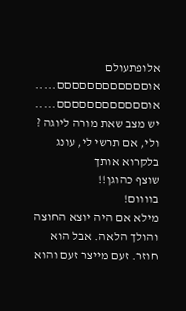אלופתעולם
אוםםםםםםםםםםםם..... אוםםםםםםםםםםםם.....
יש מצב שאת מורה ליוגה ?
ולי, אם תרשי לי, עונג
בלקרוא אותך
שוצף כהוגן!!
בוווום!
מילא אם היה יוצא החוצה והולך הלאה. אבל הוא חוזר. זעם מייצר זעם והוא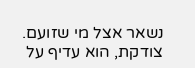נשאר אצל מי שזועם.
צודקת, הוא עדיף על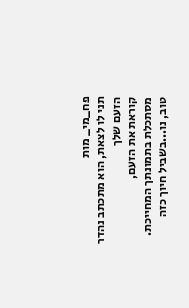פח_מי_ מות
תני לו לצאת, הוא מתכתב נהדר הזעם שלך
קוראת את הזעם,
מסתכלת בתמונתך המחייכת.
טוב, נו...בשביל חיוך כזה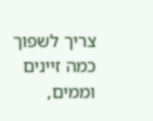צריך לשפוך כמה זיינים וממים,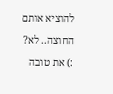להוציא אותם החוצה.. לא?
:) את טובה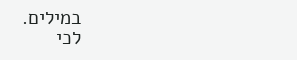במילים.
לכי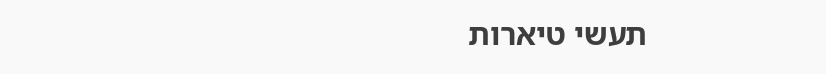תעשי טיארות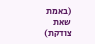(באמת שאת צודקת)